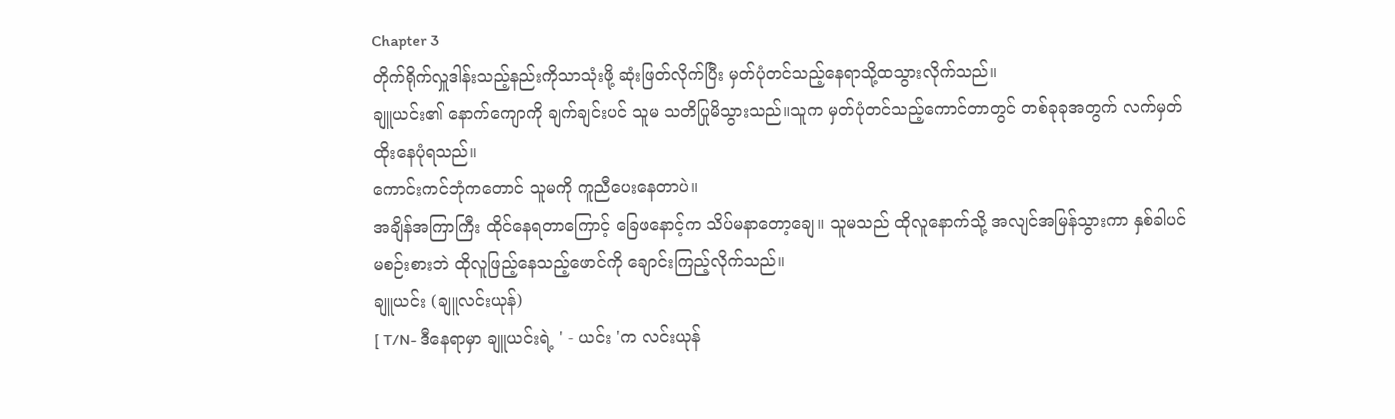Chapter 3
တိုက်ရိုက်လှူဒါန်းသည့်နည်းကိုသာသုံးဖို့ ဆုံးဖြတ်လိုက်ပြီး မှတ်ပုံတင်သည့်နေရာသို့ထသွားလိုက်သည်။
ချူယင်း၏ နောက်ကျောကို ချက်ချင်းပင် သူမ သတိပြုမိသွားသည်။သူက မှတ်ပုံတင်သည့်ကောင်တာတွင် တစ်ခုခုအတွက် လက်မှတ်ထိုးနေပုံရသည်။
ကောင်းကင်ဘုံကတောင် သူမကို ကူညီပေးနေတာပဲ။
အချိန်အကြာကြီး ထိုင်နေရတာကြောင့် ခြေဖနောင့်က သိပ်မနာတော့ချေ။ သူမသည် ထိုလူနောက်သို့ အလျင်အမြန်သွားကာ နှစ်ခါပင်မစဉ်းစားဘဲ ထိုလူဖြည့်နေသည့်ဖောင်ကို ချောင်းကြည့်လိုက်သည်။
ချူယင်း (ချူလင်းယုန်)
[ T/N- ဒီနေရာမှာ ချူယင်းရဲ့ ' - ယင်း 'က လင်းယုန်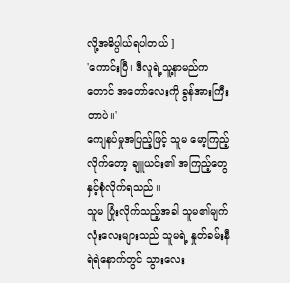လို့အဓိပ္ပါယ်ရပါတယ် ]
'ကောင်းပြီ၊ ဒီလူရဲ့သူ့နာမည်ကတောင် အတော်လေးကို ခွန်အားကြီးတာပဲ။'
ကျေနပ်မှုအပြည့်ဖြင့် သူမ မော့ကြည့်လိုက်တော့ ချူယင်း၏ အကြည့်တွေနှင့်စုံလိုက်ရသည် ။
သူမ ပြုံးလိုက်သည့်အခါ သူမ၏မျက်လုံးလေးများသည် သူမရဲ့ နှုတ်ခမ်းနီရဲရဲနောက်တွင် သွားလေး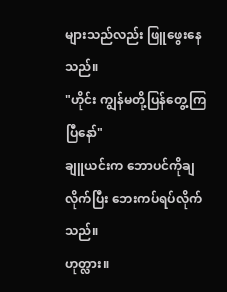များသည်လည်း ဖြူဖွေးနေသည်။
"ဟိုင်း ကျွန်မတို့ပြန်တွေ့ကြပြီနော်"
ချူယင်းက ဘောပင်ကိုချလိုက်ပြီး ဘေးကပ်ရပ်လိုက်သည်။
ဟုတ္လား။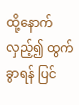ထို့နောက် လှည့်၍ ထွက်ခွာရန် ပြင်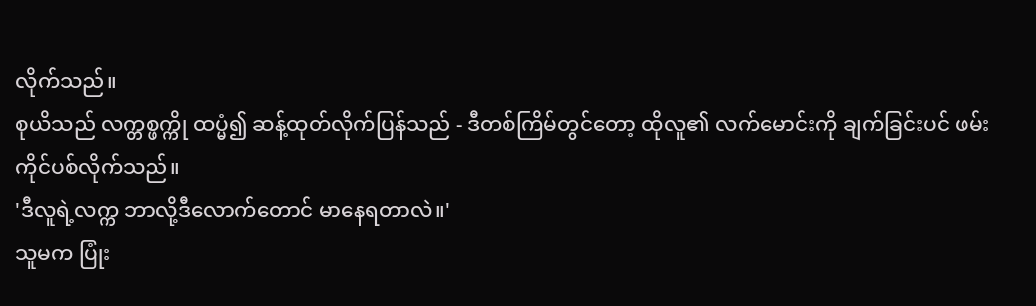လိုက်သည်။
စုယိသည် လက္တစ္ဖက္ကို ထပ္မံ၍ ဆန့်ထုတ်လိုက်ပြန်သည် - ဒီတစ်ကြိမ်တွင်တော့ ထိုလူ၏ လက်မောင်းကို ချက်ခြင်းပင် ဖမ်းကိုင်ပစ်လိုက်သည်။
'ဒီလူရဲ့လက္က ဘာလို့ဒီလောက်တောင် မာနေရတာလဲ။'
သူမက ပြုံး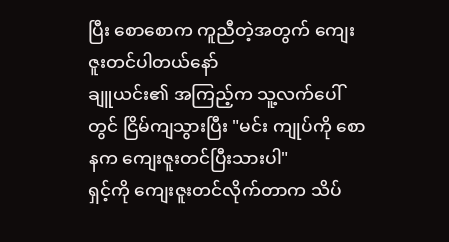ပြီး စောစောက ကူညီတဲ့အတွက် ကျေးဇူးတင်ပါတယ်နော်
ချူယင်း၏ အကြည့်က သူ့လက်ပေါ်တွင် ငြိမ်ကျသွားပြီး "မင်း ကျုပ်ကို စောနက ကျေးဇူးတင်ပြီးသားပါ"
ရှင့်ကို ကျေးဇူးတင်လိုက်တာက သိပ်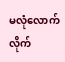မလုံလောက်လိုက်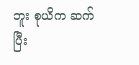ဘူး စုယိက ဆက်ပြီး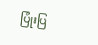ပြုံးပြ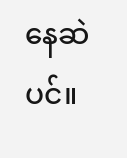နေဆဲပင်။